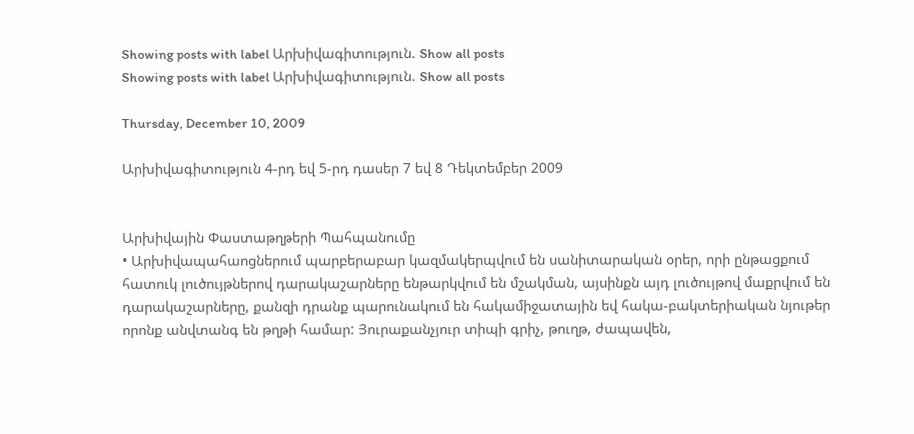Showing posts with label Արխիվագիտություն. Show all posts
Showing posts with label Արխիվագիտություն. Show all posts

Thursday, December 10, 2009

Արխիվագիտություն 4-րդ եվ 5-րդ դասեր 7 եվ 8 Դեկտեմբեր 2009


Արխիվային Փաստաթղթերի Պահպանումը
• Արխիվապահաոցներում պարբերաբար կազմակերպվում են սանիտարական օրեր, որի ընթացքում հատուկ լուծույթներով դարակաշարները ենթարկվում են մշակման, այսինքն այդ լուծույթով մաքրվում են դարակաշարները, քանզի դրանք պարունակում են հակամիջատային եվ հակա-բակտերիական նյութեր որոնք անվտանգ են թղթի համար: Յուրաքանչյուր տիպի գրիչ, թուղթ, ժապավեն,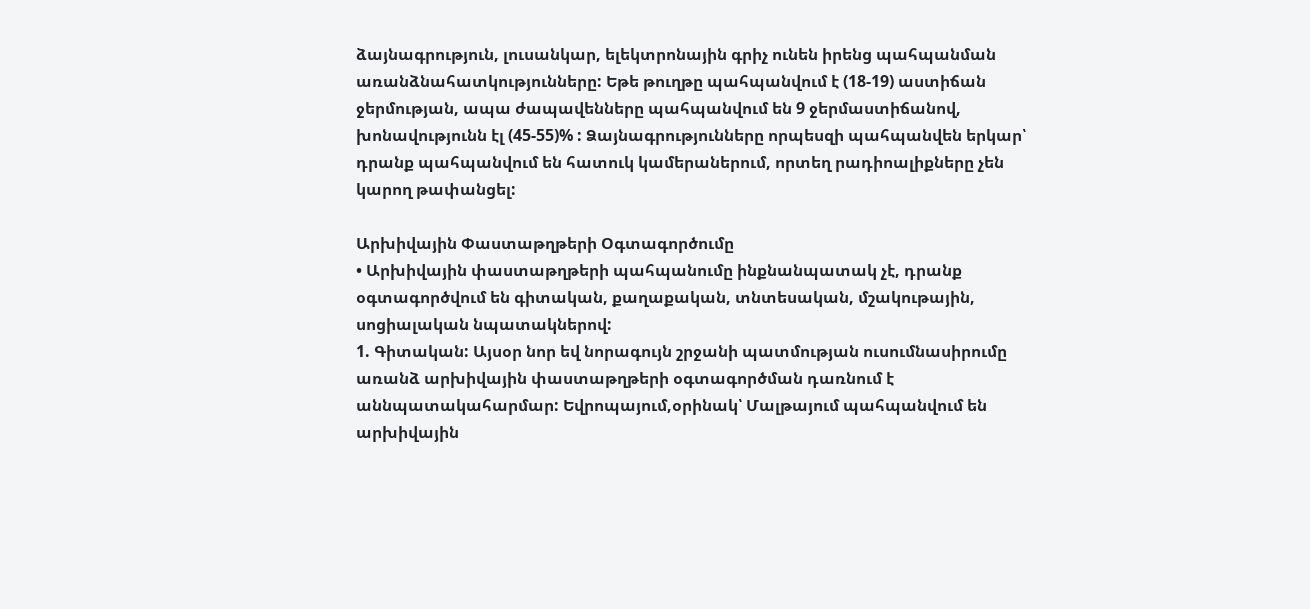ձայնագրություն, լուսանկար, ելեկտրոնային գրիչ ունեն իրենց պահպանման առանձնահատկությունները: Եթե թուղթը պահպանվում է (18-19) աստիճան ջերմության, ապա ժապավենները պահպանվում են 9 ջերմաստիճանով, խոնավությունն էլ (45-55)% : Ձայնագրությունները որպեսզի պահպանվեն երկար՝ դրանք պահպանվում են հատուկ կամերաներում, որտեղ րադիոալիքները չեն կարող թափանցել:

Արխիվային Փաստաթղթերի Օգտագործումը
• Արխիվային փաստաթղթերի պահպանումը ինքնանպատակ չէ, դրանք օգտագործվում են գիտական, քաղաքական, տնտեսական, մշակութային, սոցիալական նպատակներով:
1. Գիտական: Այսօր նոր եվ նորագույն շրջանի պատմության ուսումնասիրումը առանձ արխիվային փաստաթղթերի օգտագործման դառնում է աննպատակահարմար: Եվրոպայում,օրինակ՝ Մալթայում պահպանվում են արխիվային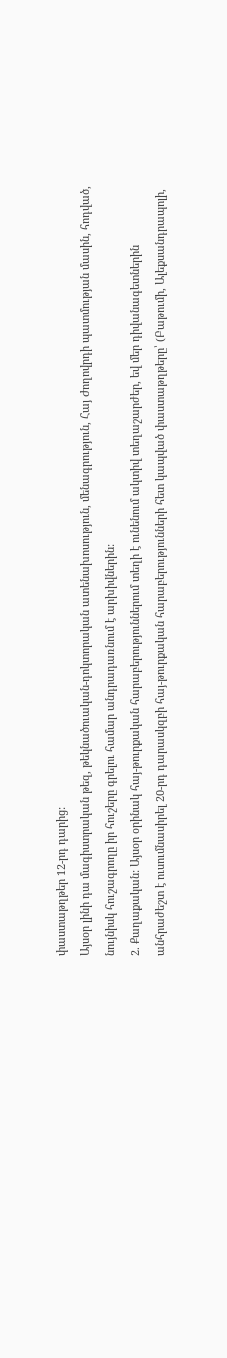փաստաթղթեր 12-րդ դարից:
Այսօր լինի դա մագիստրական թեզ, թեկնածուական-դոկտորական ատենախոսություն, մենագրություն, Հայ Ժողովրդի պատմության մասին, հոդված, նույնիսկ հուշագրողը իր հուշերը գրելու համար անդրադառնում է արխիվներին:
2. Քաղաքական: Այսօր օրինակ հայ-թուրքական հարաբերություններում տեղի է ունենում ակտիվ տեղաշարժեր, եվ մեր դիվանագետներին անհրաժեշտ է ուսումնասիրել 20-րդ դարասկզբի հայ-թուրքական հարաբերությունների հետ կապված փաստաթղթերը՝ (Բաթումի, Ալեքսանդրապոլի,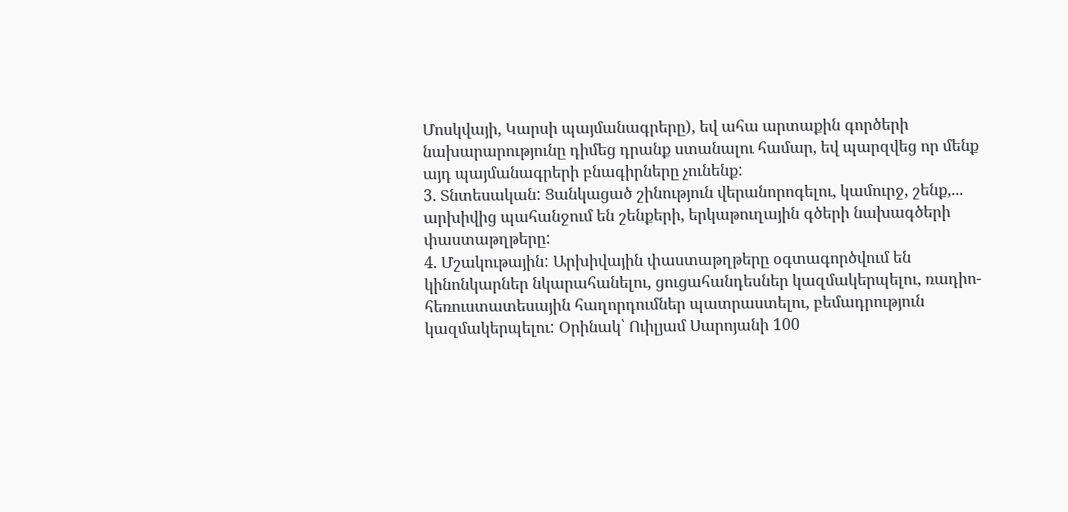Մոսկվայի, Կարսի պայմանագրերը), եվ ահա արտաքին գործերի նախարարությունը դիմեց դրանք ստանալու համար, եվ պարզվեց որ մենք այդ պայմանագրերի բնագիրները չունենք:
3. Տնտեսական: Ցանկացած շինություն վերանորոգելու, կամուրջ, շենք,... արխիվից պահանջում են շենքերի, երկաթուղային գծերի նախագծերի փաստաթղթերը:
4. Մշակութային: Արխիվային փաստաթղթերը օգտագործվում են կինոնկարներ նկարահանելու, ցուցահանդեսներ կազմակերպելու, ռադիո-հեռուստատեսային հաղորդումներ պատրաստելու, բեմադրություն կազմակերպելու: Օրինակ՝ Ուիլյամ Սարոյանի 100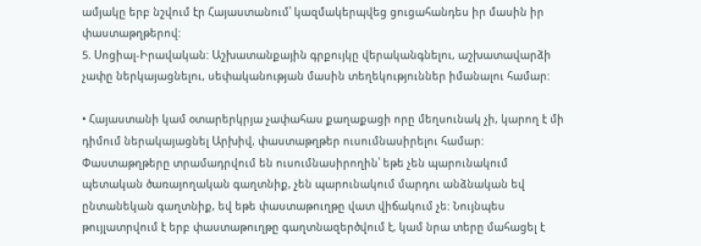ամյակը երբ նշվում էր Հայաստանում՝ կազմակերպվեց ցուցահանդես իր մասին իր փաստաթղթերով:
5. Սոցիալ-Իրավական: Աշխատանքային գրքույկը վերականգնելու, աշխատավարձի չափը ներկայացնելու, սեփականության մասին տեղեկություններ իմանալու համար:

• Հայաստանի կամ օտարերկրյա չափահաս քաղաքացի որը մեղսունակ չի, կարող է մի դիմում ներակայացնել Արխիվ, փաստաթղթեր ուսումնասիրելու համար: Փաստաթղթերը տրամադրվում են ուսումնասիրողին՝ եթե չեն պարունակում պետական ծառայողական գաղտնիք, չեն պարունակում մարդու անձնական եվ ընտանեկան գաղտնիք, եվ եթե փաստաթուղթը վատ վիճակում չե: Նույնպես թույլատրվում է երբ փաստաթուղթը գաղտնազերծվում է, կամ նրա տերը մահացել է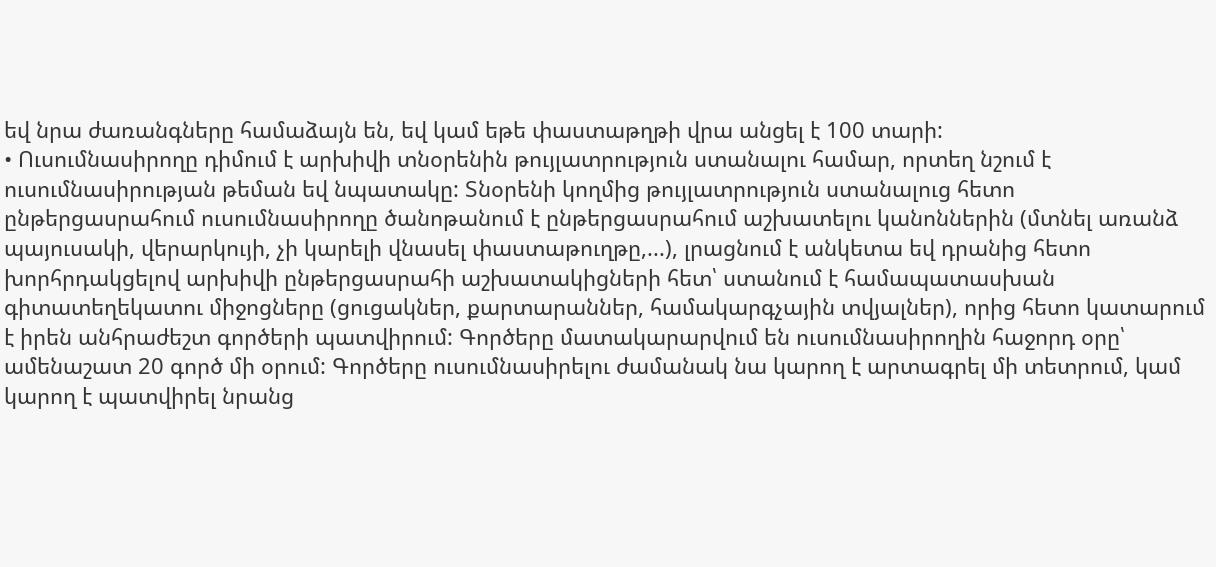եվ նրա ժառանգները համաձայն են, եվ կամ եթե փաստաթղթի վրա անցել է 100 տարի:
• Ուսումնասիրողը դիմում է արխիվի տնօրենին թույլատրություն ստանալու համար, որտեղ նշում է ուսումնասիրության թեման եվ նպատակը: Տնօրենի կողմից թույլատրություն ստանալուց հետո ընթերցասրահում ուսումնասիրողը ծանոթանում է ընթերցասրահում աշխատելու կանոններին (մտնել առանձ պայուսակի, վերարկույի, չի կարելի վնասել փաստաթուղթը,...), լրացնում է անկետա եվ դրանից հետո խորհրդակցելով արխիվի ընթերցասրահի աշխատակիցների հետ՝ ստանում է համապատասխան գիտատեղեկատու միջոցները (ցուցակներ, քարտարաններ, համակարգչային տվյալներ), որից հետո կատարում է իրեն անհրաժեշտ գործերի պատվիրում: Գործերը մատակարարվում են ուսումնասիրողին հաջորդ օրը՝ ամենաշատ 20 գործ մի օրում: Գործերը ուսումնասիրելու ժամանակ նա կարող է արտագրել մի տետրում, կամ կարող է պատվիրել նրանց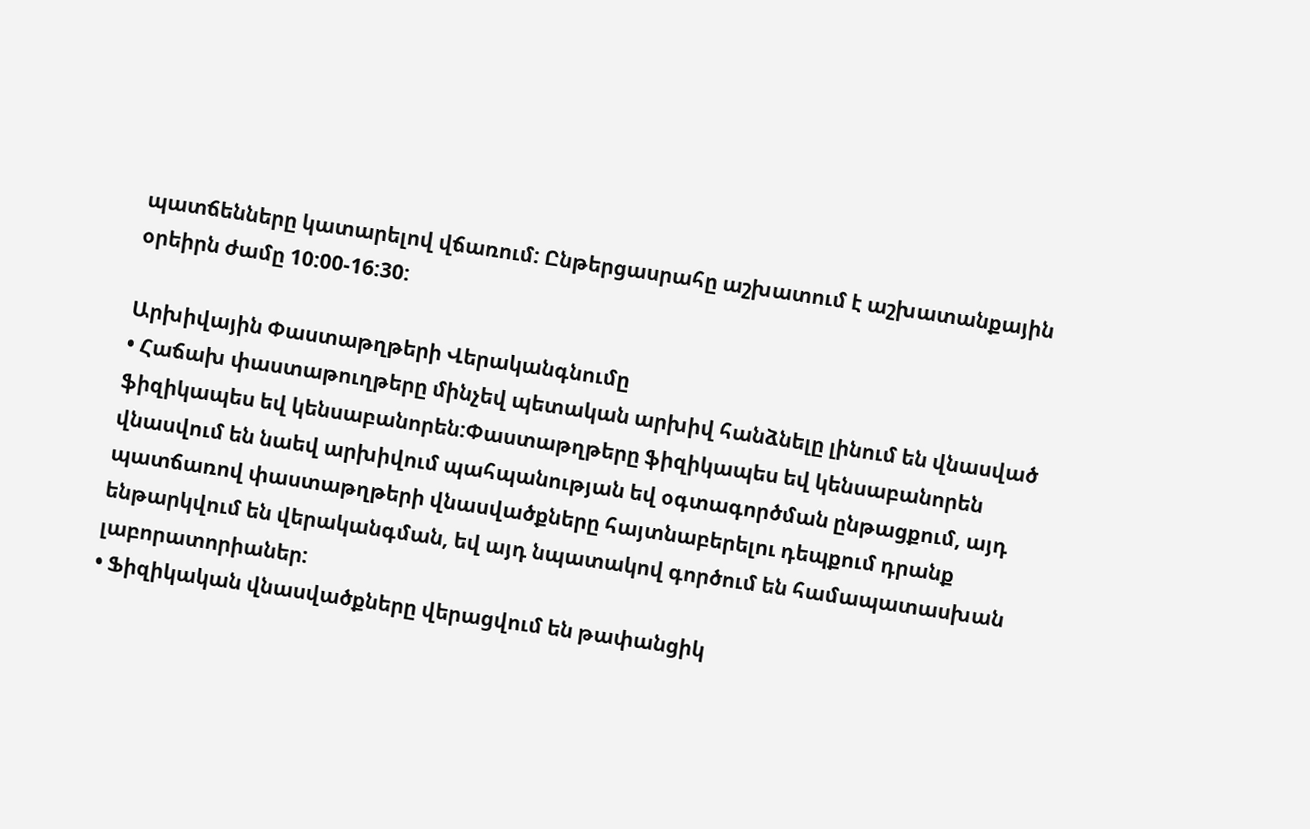պատճենները կատարելով վճառում: Ընթերցասրահը աշխատում է աշխատանքային օրեիրն ժամը 10:00-16:30:

Արխիվային Փաստաթղթերի Վերականգնումը
• Հաճախ փաստաթուղթերը մինչեվ պետական արխիվ հանձնելը լինում են վնասված ֆիզիկապես եվ կենսաբանորեն:Փաստաթղթերը ֆիզիկապես եվ կենսաբանորեն վնասվում են նաեվ արխիվում պահպանության եվ օգտագործման ընթացքում, այդ պատճառով փաստաթղթերի վնասվածքները հայտնաբերելու դեպքում դրանք ենթարկվում են վերականգման, եվ այդ նպատակով գործում են համապատասխան լաբորատորիաներ:
• Ֆիզիկական վնասվածքները վերացվում են թափանցիկ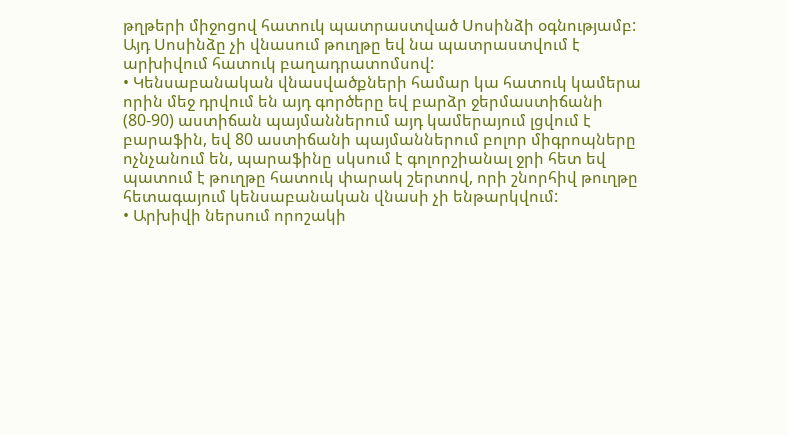թղթերի միջոցով հատուկ պատրաստված Սոսինձի օգնությամբ: Այդ Սոսինձը չի վնասում թուղթը եվ նա պատրաստվում է արխիվում հատուկ բաղադրատոմսով:
• Կենսաբանական վնասվածքների համար կա հատուկ կամերա որին մեջ դրվում են այդ գործերը եվ բարձր ջերմաստիճանի (80-90) աստիճան պայմաններում այդ կամերայում լցվում է բարաֆին, եվ 80 աստիճանի պայմաններում բոլոր միգրոպները ոչնչանում են, պարաֆինը սկսում է գոլորշիանալ ջրի հետ եվ պատում է թուղթը հատուկ փարակ շերտով, որի շնորհիվ թուղթը հետագայում կենսաբանական վնասի չի ենթարկվում:
• Արխիվի ներսում որոշակի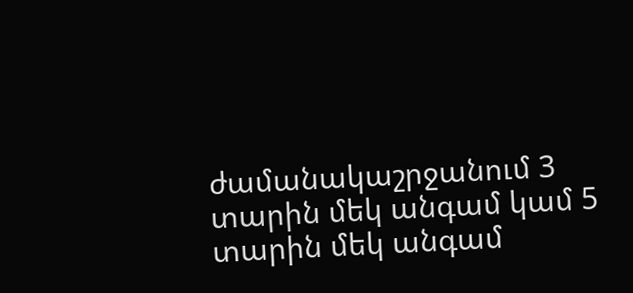ժամանակաշրջանում 3 տարին մեկ անգամ կամ 5 տարին մեկ անգամ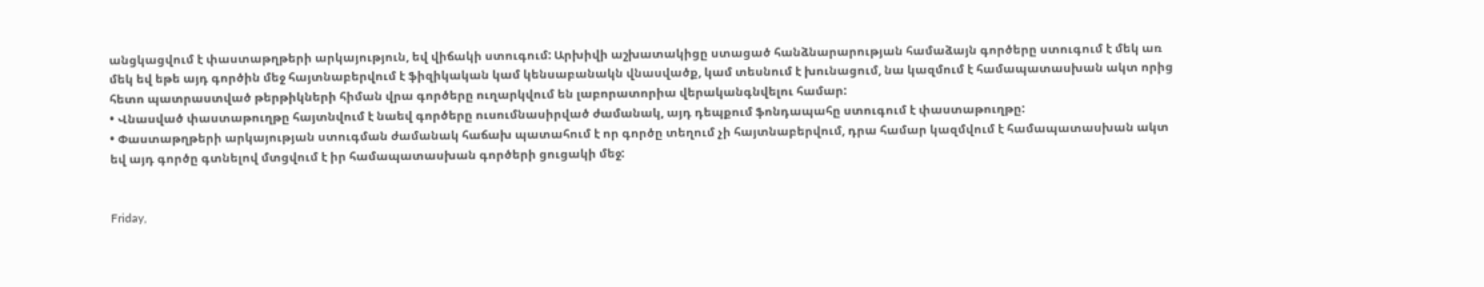անցկացվում է փաստաթղթերի արկայություն, եվ վիճակի ստուգում: Արխիվի աշխատակիցը ստացած հանձնարարության համաձայն գործերը ստուգում է մեկ առ մեկ եվ եթե այդ գործին մեջ հայտնաբերվում է ֆիզիկական կամ կենսաբանակն վնասվածք, կամ տեսնում է խունացում, նա կազմում է համապատասխան ակտ որից հետո պատրաստված թերթիկների հիման վրա գործերը ուղարկվում են լաբորատորիա վերականգնվելու համար:
• Վնասված փաստաթուղթը հայտնվում է նաեվ գործերը ուսումնասիրված ժամանակ, այդ դեպքում ֆոնդապահը ստուգում է փաստաթուղթը:
• Փաստաթղթերի արկայության ստուգման ժամանակ հաճախ պատահում է որ գործը տեղում չի հայտնաբերվում, դրա համար կազմվում է համապատասխան ակտ եվ այդ գործը գտնելով մտցվում է իր համապատասխան գործերի ցուցակի մեջ:


Friday,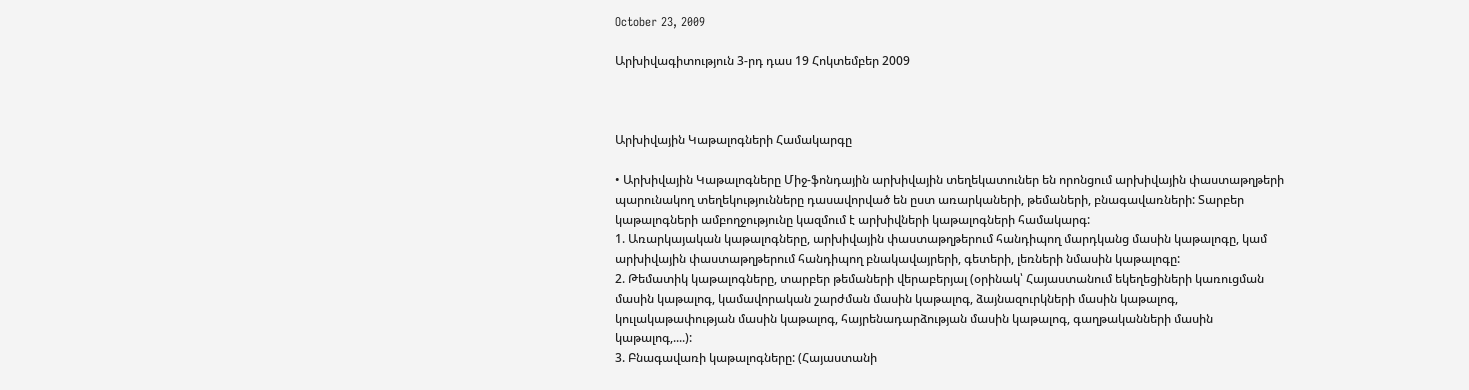October 23, 2009

Արխիվագիտություն 3-րդ դաս 19 Հոկտեմբեր 2009



Արխիվային Կաթալոգների Համակարգը

• Արխիվային Կաթալոգները Միջ-ֆոնդային արխիվային տեղեկատուներ են որոնցում արխիվային փաստաթղթերի պարունակող տեղեկությունները դասավորված են ըստ առարկաների, թեմաների, բնագավառների: Տարբեր կաթալոգների ամբողջությունը կազմում է արխիվների կաթալոգների համակարգ:
1. Առարկայական կաթալոգները, արխիվային փաստաթղթերում հանդիպող մարդկանց մասին կաթալոգը, կամ արխիվային փաստաթղթերում հանդիպող բնակավայրերի, գետերի, լեռների նմասին կաթալոգը:
2. Թեմատիկ կաթալոգները, տարբեր թեմաների վերաբերյալ (օրինակ՝ Հայաստանում եկեղեցիների կառուցման մասին կաթալոգ, կամավորական շարժման մասին կաթալոգ, ձայնազուրկների մասին կաթալոգ, կուլակաթափության մասին կաթալոգ, հայրենադարձության մասին կաթալոգ, գաղթականների մասին կաթալոգ,....):
3. Բնագավառի կաթալոգները: (Հայաստանի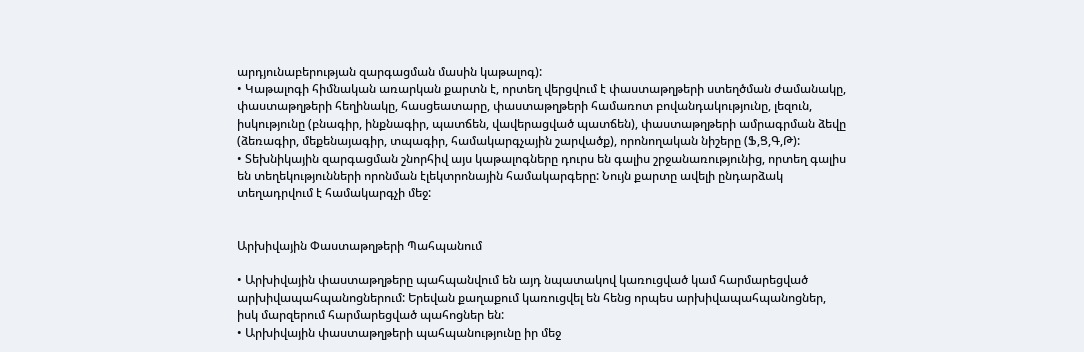արդյունաբերության զարգացման մասին կաթալոգ):
• Կաթալոգի հիմնական առարկան քարտն է, որտեղ վերցվում է փաստաթղթերի ստեղծման ժամանակը, փաստաթղթերի հեղինակը, հասցեատարը, փաստաթղթերի համառոտ բովանդակությունը, լեզուն, իսկությունը (բնագիր, ինքնագիր, պատճեն, վավերացված պատճեն), փաստաթղթերի ամրագրման ձեվը (ձեռագիր, մեքենայագիր, տպագիր, համակարգչային շարվածք), որոնողական նիշերը (Ֆ,Ց,Գ,Թ):
• Տեխնիկային զարգացման շնորհիվ այս կաթալոգները դուրս են գալիս շրջանառությունից, որտեղ գալիս են տեղեկությունների որոնման էլեկտրոնային համակարգերը: Նույն քարտը ավելի ընդարձակ տեղադրվում է համակարգչի մեջ:


Արխիվային Փաստաթղթերի Պահպանում

• Արխիվային փաստաթղթերը պահպանվում են այդ նպատակով կառուցված կամ հարմարեցված արխիվապահպանոցներում: Երեվան քաղաքում կառուցվել են հենց որպես արխիվապահպանոցներ, իսկ մարզերում հարմարեցված պահոցներ են:
• Արխիվային փաստաթղթերի պահպանությունը իր մեջ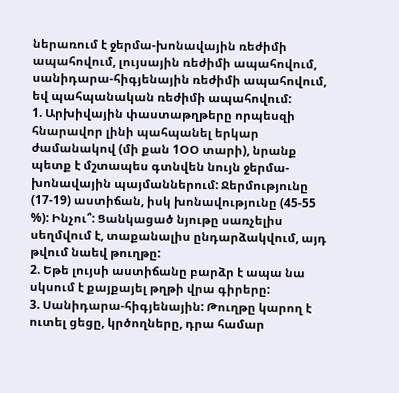ներառում է ջերմա-խոնավային ռեժիմի ապահովում, լույսային ռեժիմի ապահովում, սանիդարա-հիգյենային ռեժիմի ապահովում, եվ պահպանական ռեժիմի ապահովում:
1. Արխիվային փաստաթղթերը որպեսզի հնարավոր լինի պահպանել երկար ժամանակով (մի քան 1ՕՕ տարի), նրանք պետք է մշտապես գտնվեն նույն ջերմա-խոնավային պայմաններում: Ջերմությունը (17-19) աստիճան, իսկ խոնավությունը (45-55 %): Ինչու՞: Ցանկացած նյութը սառչելիս սեղմվում է, տաքանալիս ընդարձակվում, այդ թվում նաեվ թուղթը:
2. Եթե լույսի աստիճանը բարձր է ապա նա սկսում է քայքայել թղթի վրա գիրերը:
3. Սանիդարա-հիգյենային: Թուղթը կարող է ուտել ցեցը, կրծողները, դրա համար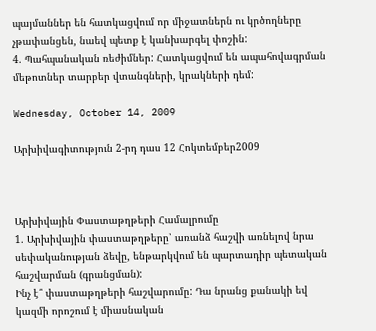պայմաններ են հատկացվում որ միջատներն ու կրծողները չթափանցեն, նաեվ պետք է կանխարգել փոշին:
4. Պահպանական ռեժիմներ: Հատկացվում են ապահովագրման մեթոտներ տարբեր վտանգների, կրակների դեմ:

Wednesday, October 14, 2009

Արխիվագիտություն 2-րդ դաս 12 Հոկտեմբեր2009



Արխիվային Փաստաթղթերի Համալրումը
1. Արխիվային փաստաթղթերը՝ առանձ հաշվի առնելով նրա սեփականության ձեվը, ենթարկվում են պարտադիր պետական հաշվարման (գրանցման):
Ինչ է՞ փաստաթղթերի հաշվարումը: Դա նրանց քանակի եվ կազմի որոշում է միասնական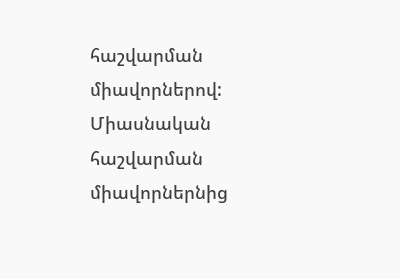հաշվարման միավորներով: Միասնական հաշվարման միավորներնից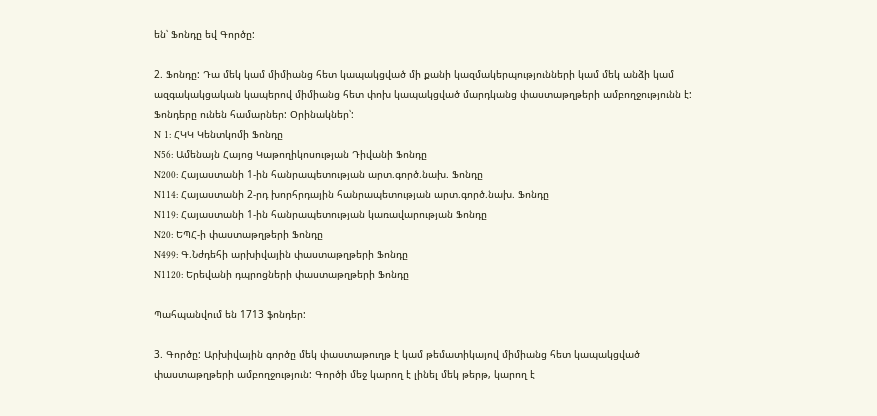են՝ Ֆոնդը եվ Գործը:

2. Ֆոնդը: Դա մեկ կամ միմիանց հետ կապակցված մի քանի կազմակերպությունների կամ մեկ անձի կամ ազգակակցական կապերով միմիանց հետ փոխ կապակցված մարդկանց փաստաթղթերի ամբողջությունն է:
Ֆոնդերը ունեն համարներ: Օրինակներ՝:
N 1: ՀԿԿ Կենտկոմի Ֆոնդը
N56: Ամենայն Հայոց Կաթողիկոսության Դիվանի Ֆոնդը
N200: Հայաստանի 1-ին հանրապետության արտ.գործ.նախ. Ֆոնդը
N114: Հայաստանի 2-րդ խորհրդային հանրապետության արտ.գործ.նախ. Ֆոնդը
N119: Հայաստանի 1-ին հանրապետության կառավարության Ֆոնդը
N20: ԵՊՀ-ի փաստաթղթերի Ֆոնդը
N499: Գ.Նժդեհի արխիվային փաստաթղթերի Ֆոնդը
N1120: Երեվանի դպրոցների փաստաթղթերի Ֆոնդը

Պահպանվում են 1713 ֆոնդեր:

3. Գործը: Արխիվային գործը մեկ փաստաթուղթ է կամ թեմատիկայով միմիանց հետ կապակցված փաստաթղթերի ամբողջություն: Գործի մեջ կարող է լինել մեկ թերթ, կարող է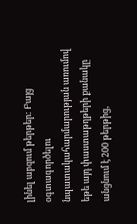լինել աբզում թերթեր: Բայց օգտագործելու նպատակահարմարության առումով եթե այդ փաստաթղթերի քանակը անցնում է 200 թերթից,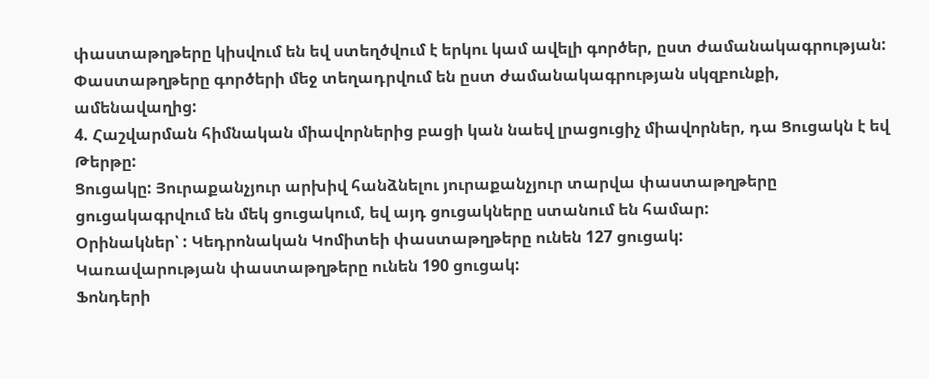փաստաթղթերը կիսվում են եվ ստեղծվում է երկու կամ ավելի գործեր, ըստ ժամանակագրության: Փաստաթղթերը գործերի մեջ տեղադրվում են ըստ ժամանակագրության սկզբունքի, ամենավաղից:
4. Հաշվարման հիմնական միավորներից բացի կան նաեվ լրացուցիչ միավորներ, դա Ցուցակն է եվ Թերթը:
Ցուցակը: Յուրաքանչյուր արխիվ հանձնելու յուրաքանչյուր տարվա փաստաթղթերը ցուցակագրվում են մեկ ցուցակում, եվ այդ ցուցակները ստանում են համար:
Օրինակներ՝ : Կեդրոնական Կոմիտեի փաստաթղթերը ունեն 127 ցուցակ:
Կառավարության փաստաթղթերը ունեն 190 ցուցակ:
Ֆոնդերի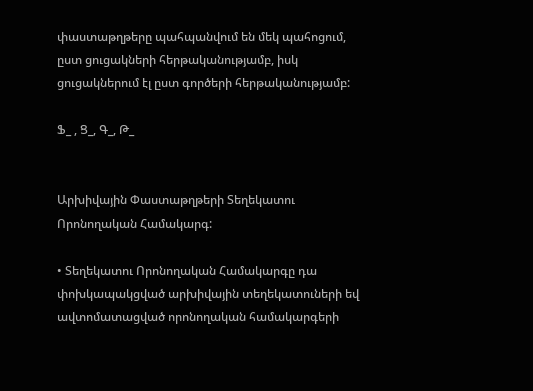փաստաթղթերը պահպանվում են մեկ պահոցում, ըստ ցուցակների հերթականությամբ, իսկ ցուցակներում էլ ըստ գործերի հերթականությամբ:

Ֆ_ , Ց_, Գ_, Թ_


Արխիվային Փաստաթղթերի Տեղեկատու Որոնողական Համակարգ:

• Տեղեկատու Որոնողական Համակարգը դա փոխկապակցված արխիվային տեղեկատուների եվ ավտոմատացված որոնողական համակարգերի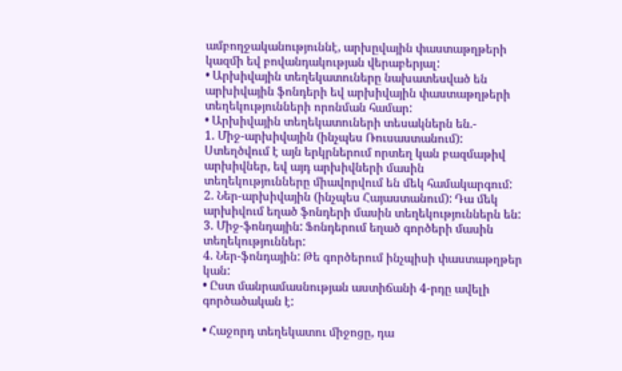ամբողջականություննէ, արխըվային փաստաթղթերի կազմի եվ բովանդակության վերաբերյալ:
• Արխիվային տեղեկատուները նախատեսված են արխիվային ֆոնդերի եվ արխիվային փաստաթղթերի տեղեկությունների որոնման համար:
• Արխիվային տեղեկատուների տեսակներն են.-
1. Միջ-արխիվային (ինչպես Ռուսաստանում): Ստեղծվում է այն երկրներում որտեղ կան բազմաթիվ արխիվներ, եվ այդ արխիվների մասին տեղեկությունները միավորվում են մեկ համակարգում:
2. Ներ-արխիվային (ինչպես Հայաստանում): Դա մեկ արխիվում եղած ֆոնդերի մասին տեղեկություններն են:
3. Միջ-ֆոնդային: Ֆոնդերում եղած գործերի մասին տեղեկություններ:
4. Ներ-ֆոնդային: Թե գործերում ինչպիսի փաստաթղթեր կան:
• Ըստ մանրամասնության աստիճանի 4-րդը ավելի գործածական է:

• Հաջորդ տեղեկատու միջոցը, դա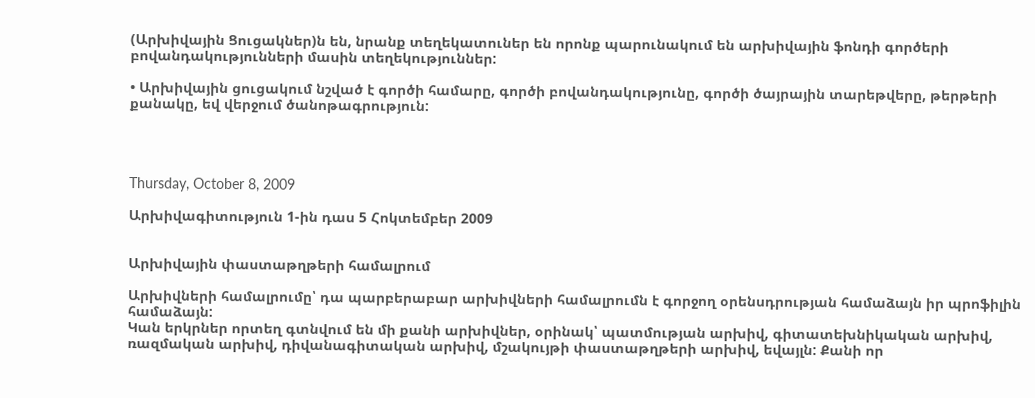(Արխիվային Ցուցակներ)ն են, նրանք տեղեկատուներ են որոնք պարունակում են արխիվային ֆոնդի գործերի բովանդակությունների մասին տեղեկություններ:

• Արխիվային ցուցակում նշված է գործի համարը, գործի բովանդակությունը, գործի ծայրային տարեթվերը, թերթերի քանակը, եվ վերջում ծանոթագրություն:




Thursday, October 8, 2009

Արխիվագիտություն 1-ին դաս 5 Հոկտեմբեր 2009


Արխիվային փաստաթղթերի համալրում

Արխիվների համալրումը՝ դա պարբերաբար արխիվների համալրումն է գորջող օրենսդրության համաձայն իր պրոֆիլին համաձայն:
Կան երկրներ որտեղ գտնվում են մի քանի արխիվներ, օրինակ՝ պատմության արխիվ, գիտատեխնիկական արխիվ, ռազմական արխիվ, դիվանագիտական արխիվ, մշակույթի փաստաթղթերի արխիվ, եվայլն: Քանի որ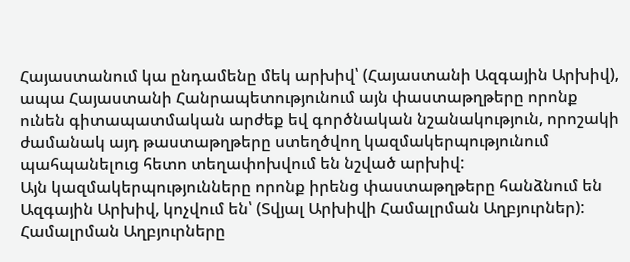Հայաստանում կա ընդամենը մեկ արխիվ՝ (Հայաստանի Ազգային Արխիվ), ապա Հայաստանի Հանրապետությունում այն փաստաթղթերը որոնք ունեն գիտապատմական արժեք եվ գործնական նշանակություն, որոշակի ժամանակ այդ թաստաթղթերը ստեղծվող կազմակերպությունում պահպանելուց հետո տեղափոխվում են նշված արխիվ:
Այն կազմակերպությունները որոնք իրենց փաստաթղթերը հանձնում են Ազգային Արխիվ, կոչվում են՝ (Տվյալ Արխիվի Համալրման Աղբյուրներ):
Համալրման Աղբյուրները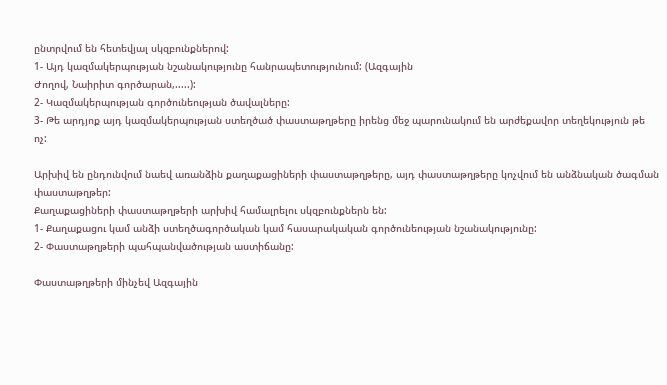ընտրվում են հետեվյալ սկզբունքներով:
1- Այդ կազմակերպության նշանակությունը հանրապետությունում: (Ազգային
Ժողով, Նաիրիտ գործարան,.....):
2- Կազմակերպության գործունեության ծավալները:
3- Թե արդյոք այդ կազմակերպության ստեղծած փաստաթղթերը իրենց մեջ պարունակում են արժեքավոր տեղեկություն թե ոչ:

Արխիվ են ընդունվում նաեվ առանձին քաղաքացիների փաստաթղթերը, այդ փաստաթղթերը կոչվում են անձնական ծագման փաստաթղթեր:
Քաղաքացիների փաստաթղթերի արխիվ համալրելու սկզբունքներն են:
1- Քաղաքացու կամ անձի ստեղծագործական կամ հասարակական գործունեության նշանակությունը:
2- Փաստաթղթերի պահպանվածության աստիճանը:

Փաստաթղթերի մինչեվ Ազգային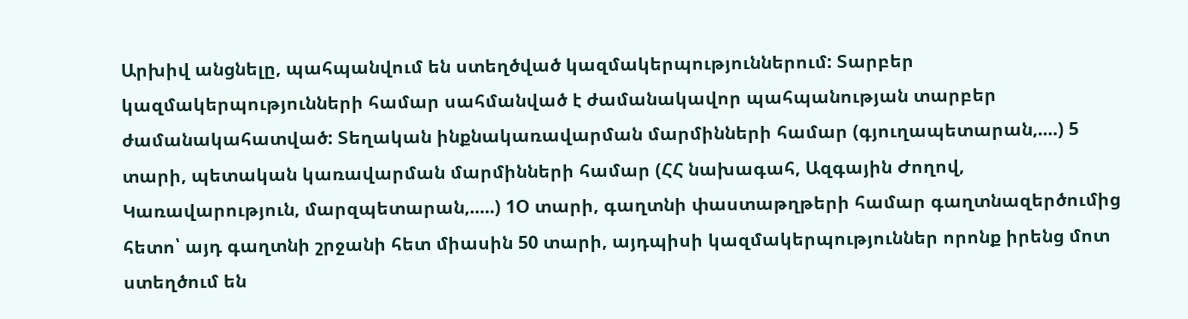Արխիվ անցնելը, պահպանվում են ստեղծված կազմակերպություններում: Տարբեր կազմակերպությունների համար սահմանված է ժամանակավոր պահպանության տարբեր ժամանակահատված: Տեղական ինքնակառավարման մարմինների համար (գյուղապետարան,....) 5 տարի, պետական կառավարման մարմինների համար (ՀՀ նախագահ, Ազգային Ժողով, Կառավարություն, մարզպետարան,.....) 1Օ տարի, գաղտնի փաստաթղթերի համար գաղտնազերծումից հետո՝ այդ գաղտնի շրջանի հետ միասին 50 տարի, այդպիսի կազմակերպություններ որոնք իրենց մոտ ստեղծում են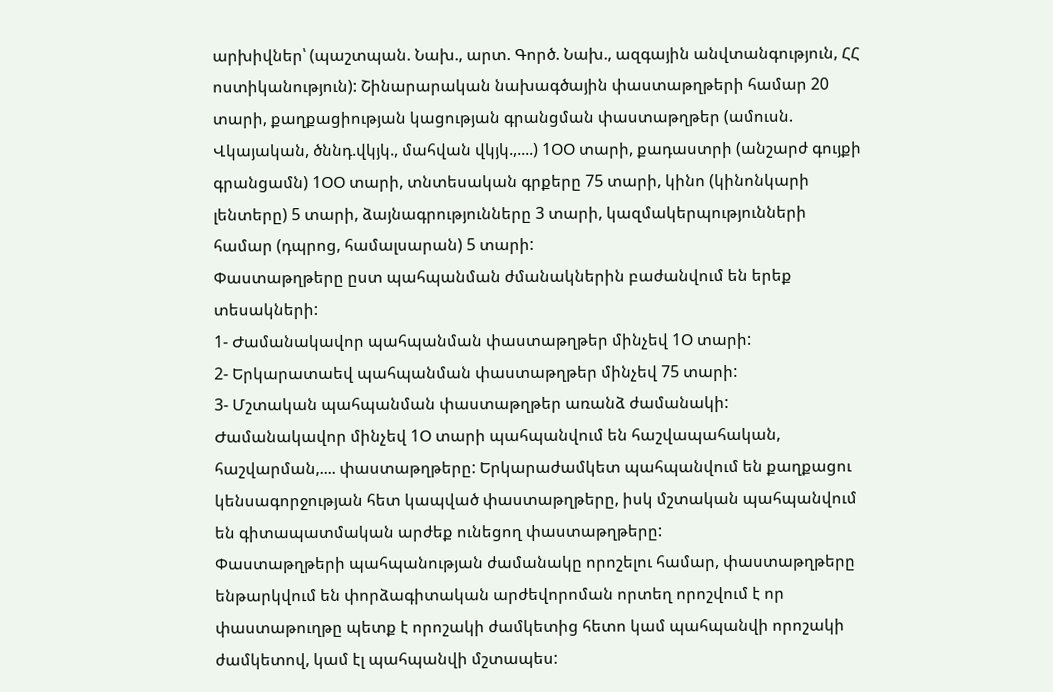արխիվներ՝ (պաշտպան. Նախ., արտ. Գործ. Նախ., ազգային անվտանգություն, ՀՀ ոստիկանություն): Շինարարական նախագծային փաստաթղթերի համար 20 տարի, քաղքացիության կացության գրանցման փաստաթղթեր (ամուսն. Վկայական, ծննդ.վկյկ., մահվան վկյկ.,....) 1ՕՕ տարի, քադաստրի (անշարժ գույքի գրանցամն) 1ՕՕ տարի, տնտեսական գրքերը 75 տարի, կինո (կինոնկարի լենտերը) 5 տարի, ձայնագրությունները 3 տարի, կազմակերպությունների համար (դպրոց, համալսարան) 5 տարի:
Փաստաթղթերը ըստ պահպանման ժմանակներին բաժանվում են երեք տեսակների:
1- Ժամանակավոր պահպանման փաստաթղթեր մինչեվ 1Օ տարի:
2- Երկարատաեվ պահպանման փաստաթղթեր մինչեվ 75 տարի:
3- Մշտական պահպանման փաստաթղթեր առանձ ժամանակի:
Ժամանակավոր մինչեվ 1Օ տարի պահպանվում են հաշվապահական, հաշվարման,.... փաստաթղթերը: Երկարաժամկետ պահպանվում են քաղքացու կենսագորջության հետ կապված փաստաթղթերը, իսկ մշտական պահպանվում են գիտապատմական արժեք ունեցող փաստաթղթերը:
Փաստաթղթերի պահպանության ժամանակը որոշելու համար, փաստաթղթերը ենթարկվում են փորձագիտական արժեվորոման որտեղ որոշվում է որ փաստաթուղթը պետք է որոշակի ժամկետից հետո կամ պահպանվի որոշակի ժամկետով, կամ էլ պահպանվի մշտապես: